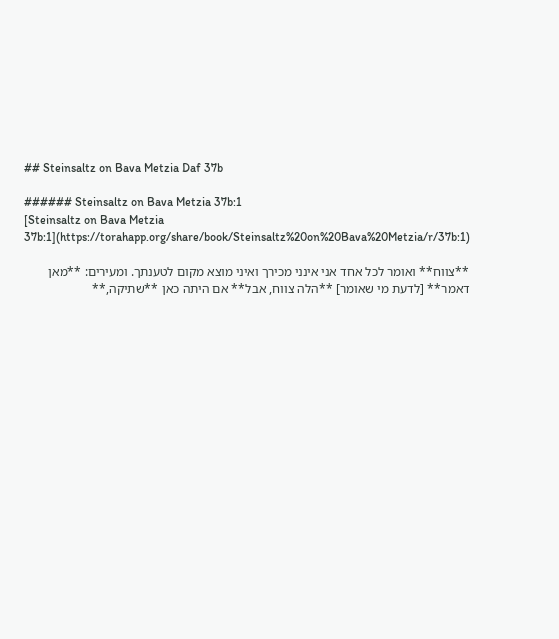## Steinsaltz on Bava Metzia Daf 37b

###### Steinsaltz on Bava Metzia 37b:1
[Steinsaltz on Bava Metzia 37b:1](https://torahapp.org/share/book/Steinsaltz%20on%20Bava%20Metzia/r/37b:1)

**צווח** ואומר לכל אחד אני אינני מכירך ואיני מוצא מקום לטענתך. ומעירים: **מאן דאמר** [לדעת מי שאומר] **הלה צווח, אבל** אם היתה כאן **שתיקה,**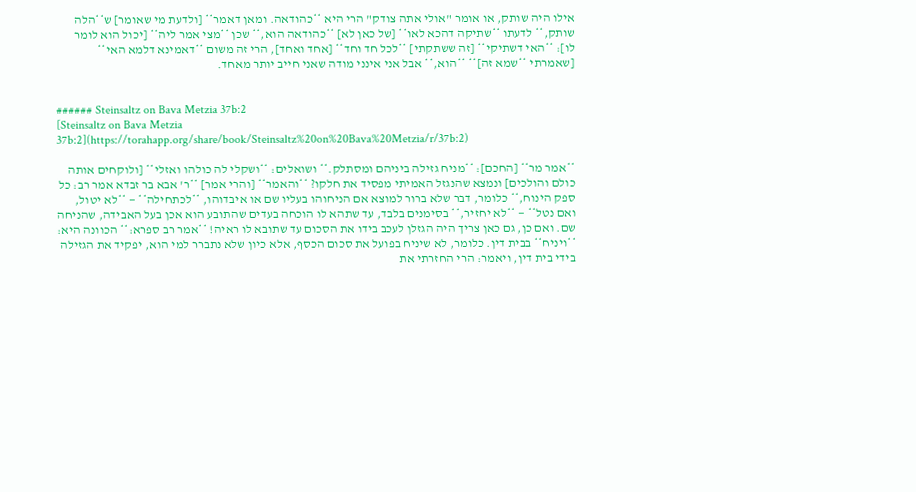אילו היה שותק, או אומר "אולי אתה צודק" הרי היא **כהודאה. ומאן דאמר** [ולדעת מי שאומר] ש**הלה שותק,** לדעתו **שתיקה דהכא לאו** [של כאן לא] **כהודאה הוא,** שכן **מצי אמר ליה** [יכול הוא לומר לו]: **האי דשתיקי** [זה ששתקתי] **לכל חד וחד** [אחד ואחד], הרי זה משום **דאמינא דלמא האי** [שאמרתי **שמא זה]** **הוא,** אבל אני אינני מודה שאני חייב יותר מאחד.


###### Steinsaltz on Bava Metzia 37b:2
[Steinsaltz on Bava Metzia 37b:2](https://torahapp.org/share/book/Steinsaltz%20on%20Bava%20Metzia/r/37b:2)

**אמר מר** [החכם]: **מניח גזילה ביניהם ומסתלק.** ושואלים: **ושקלי לה כולהו ואזלי** [ולוקחים אותה כולם והולכים] ונמצא שהנגזל האמיתי מפסיד את חלקו? **והאמר** [והרי אמר] **ר' אבא בר זבדא אמר רב: כל ספק הינוח,** כלומר, דבר שלא ברור למוצא אם הניחוהו בעליו שם או איבדוהו, **לכתחילה** — **לא יטול, ואם נטל** — **לא יחזיר,** בסימנים בלבד, עד שתהא לו הוכחה בעדים שהתובע הוא אכן בעל האבידה, שהניחה שם. ואם כן, גם כאן צריך היה הגזלן לעכב בידו את הסכום עד שתובא לו ראיה! **אמר רב ספרא:** הכוונה היא: **ויניח** בבית דין. כלומר, לא שיניח בפועל את סכום הכסף, אלא כיון שלא נתברר למי הוא, יפקיד את הגזילה בידי בית דין, ויאמר: הרי החזרתי את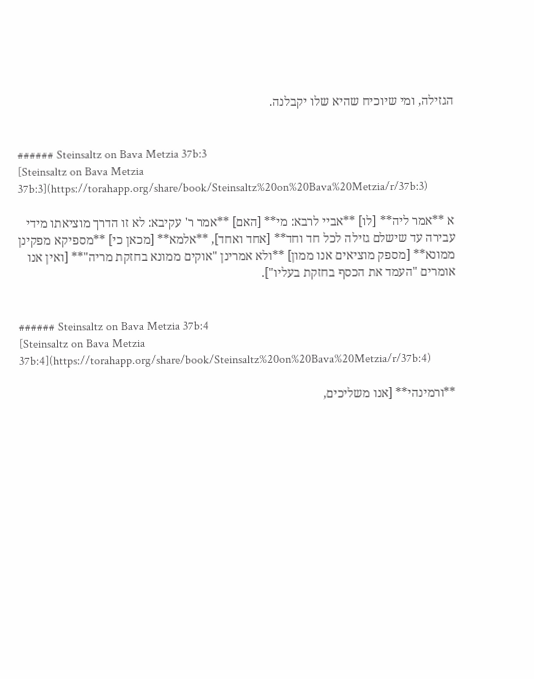הגזילה, ומי שיוכיח שהיא שלו יקבלנה.


###### Steinsaltz on Bava Metzia 37b:3
[Steinsaltz on Bava Metzia 37b:3](https://torahapp.org/share/book/Steinsaltz%20on%20Bava%20Metzia/r/37b:3)

א **אמר ליה** [לו] **אביי לרבא: מי** [האם] **אמר ר' עקיבא: לא זו הדרך מוציאתו מידי עבירה עד שישלם גזילה לכל חד וחד** [אחד ואחד], **אלמא** [מכאן כי] **מספיקא מפקינן ממונא** [מספק מוציאים אנו ממון] **ולא אמרינן "אוקים ממונא בחזקת מריה"** [ואין אנו אומרים "העמד את הכסף בחזקת בעליו"].


###### Steinsaltz on Bava Metzia 37b:4
[Steinsaltz on Bava Metzia 37b:4](https://torahapp.org/share/book/Steinsaltz%20on%20Bava%20Metzia/r/37b:4)

**ורמינהי** [אנו משליכים,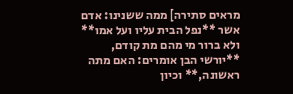מראים סתירה] ממה ששנינו: אדם אשר **נפל הבית עליו ועל אמו** ולא ברור מי מהם מת קודם, **יורשי הבן אומרים: האם מתה ראשונה,** וכיון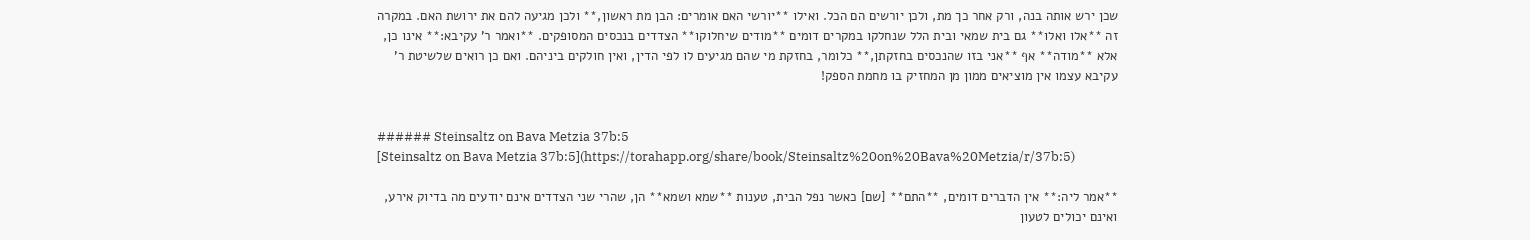שכן ירש אותה בנה, ורק אחר כך מת, ולכן יורשים הם הכל. ואילו **יורשי האם אומרים: הבן מת ראשון,** ולכן מגיעה להם את ירושת האם. במקרה זה **אלו ואלו** גם בית שמאי ובית הלל שנחלקו במקרים דומים **מודים שיחלוקו** הצדדים בנכסים המסופקים. **ואמר ר' עקיבא:** אינו כן, אלא **מודה** אף **אני בזו שהנכסים בחזקתן,** כלומר, בחזקת מי שהם מגיעים לו לפי הדין, ואין חולקים ביניהם. ואם כן רואים שלשיטת ר' עקיבא עצמו אין מוציאים ממון מן המחזיק בו מחמת הספק!


###### Steinsaltz on Bava Metzia 37b:5
[Steinsaltz on Bava Metzia 37b:5](https://torahapp.org/share/book/Steinsaltz%20on%20Bava%20Metzia/r/37b:5)

**אמר ליה:** אין הדברים דומים, **התם** [שם] כאשר נפל הבית, טענות **שמא ושמא** הן, שהרי שני הצדדים אינם יודעים מה בדיוק אירע, ואינם יכולים לטעון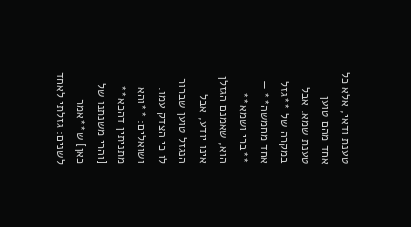טענת ודאי, אלא כל אחד מהם טוען טענת שמא. אבל במקרה של **גזל אחד מחמשה** — **ברי ושמא** הוא, שאמנם הגזלן אינו יודע, אבל הנגזל טוען שברור לו כי הצדק עמו. ושואלים: **והא מתניתין דהכא** [והרי משנתנו של כאן] ש**אמר לשנים: גזלתי לאחד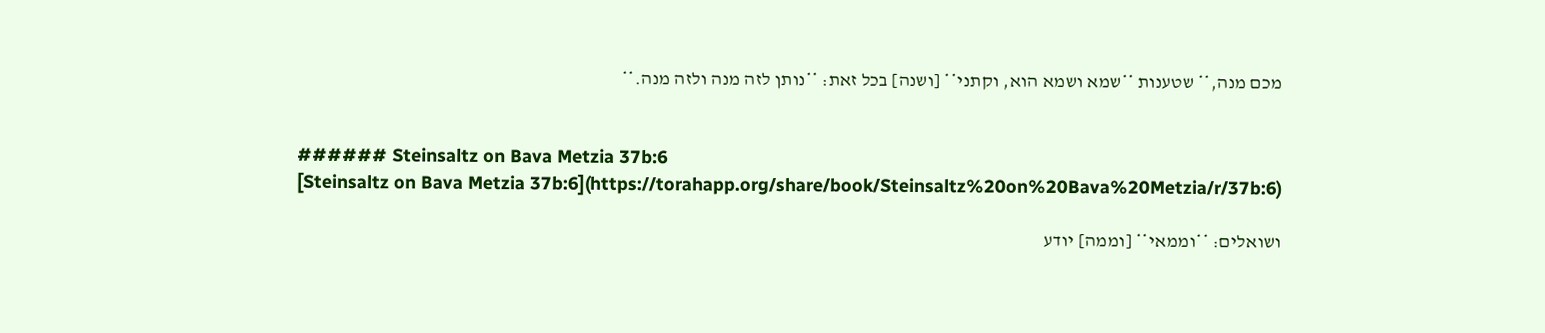מכם מנה,** שטענות **שמא ושמא הוא, וקתני** [ושנה] בכל זאת: **נותן לזה מנה ולזה מנה.**


###### Steinsaltz on Bava Metzia 37b:6
[Steinsaltz on Bava Metzia 37b:6](https://torahapp.org/share/book/Steinsaltz%20on%20Bava%20Metzia/r/37b:6)

ושואלים: **וממאי** [וממה] יודע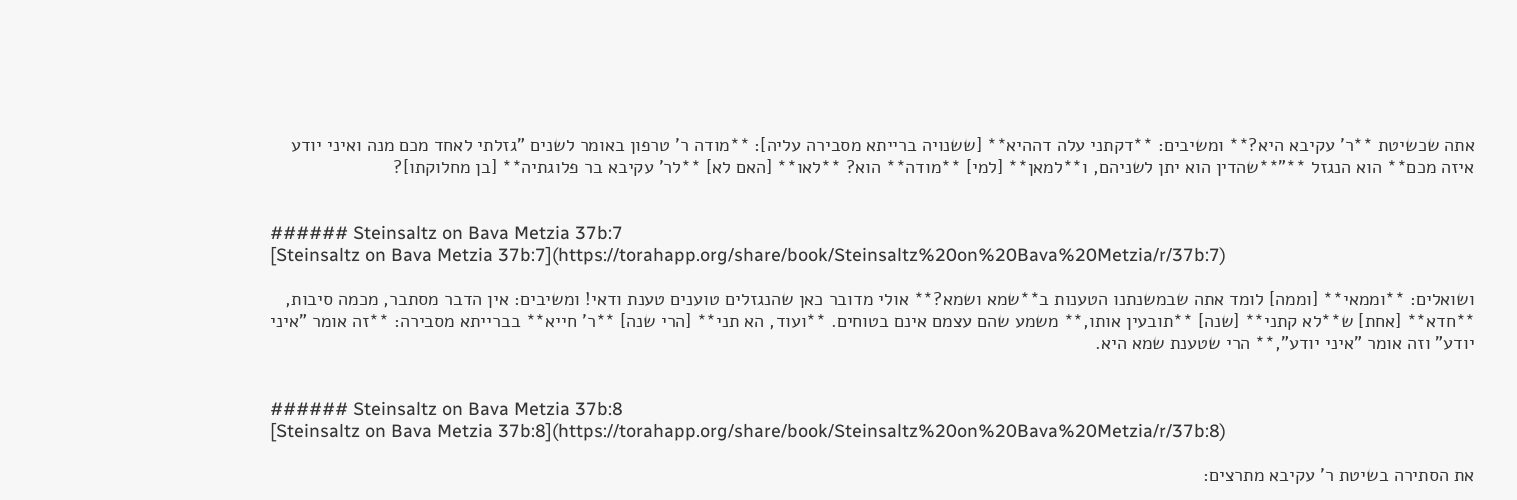אתה שכשיטת **ר' עקיבא היא?** ומשיבים: **דקתני עלה דההיא** [ששנויה ברייתא מסבירה עליה]: **מודה ר' טרפון באומר לשנים "גזלתי לאחד מכם מנה ואיני יודע איזה מכם** הוא הנגזל **"**שהדין הוא יתן לשניהם, ו**למאן** [למי] **מודה** הוא? **לאו** [האם לא] **לר' עקיבא בר פלוגתיה** [בן מחלוקתו]?


###### Steinsaltz on Bava Metzia 37b:7
[Steinsaltz on Bava Metzia 37b:7](https://torahapp.org/share/book/Steinsaltz%20on%20Bava%20Metzia/r/37b:7)

ושואלים: **וממאי** [וממה] לומד אתה שבמשנתנו הטענות ב**שמא ושמא?** אולי מדובר כאן שהנגזלים טוענים טענת ודאי! ומשיבים: אין הדבר מסתבר, מכמה סיבות, **חדא** [אחת] ש**לא קתני** [שנה] **תובעין אותו,** משמע שהם עצמם אינם בטוחים. **ועוד, הא תני** [הרי שנה] **ר' חייא** בברייתא מסבירה: **זה אומר "איני יודע" וזה אומר "איני יודע",** הרי שטענת שמא היא.


###### Steinsaltz on Bava Metzia 37b:8
[Steinsaltz on Bava Metzia 37b:8](https://torahapp.org/share/book/Steinsaltz%20on%20Bava%20Metzia/r/37b:8)

את הסתירה בשיטת ר' עקיבא מתרצים: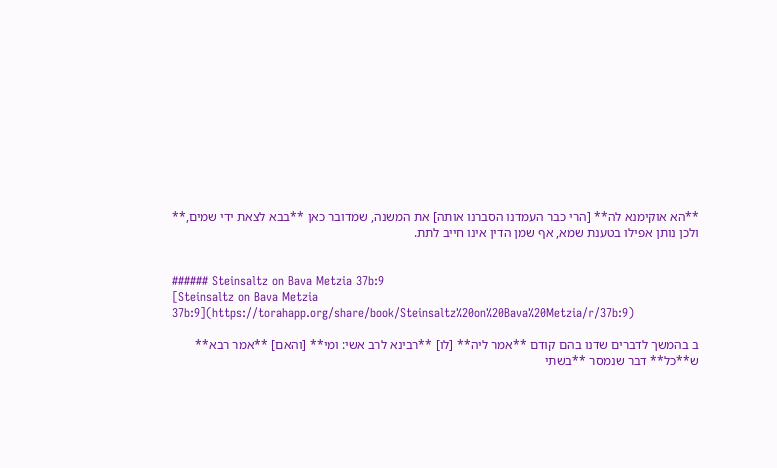**הא אוקימנא לה** [הרי כבר העמדנו הסברנו אותה] את המשנה, שמדובר כאן **בבא לצאת ידי שמים,** ולכן נותן אפילו בטענת שמא, אף שמן הדין אינו חייב לתת.


###### Steinsaltz on Bava Metzia 37b:9
[Steinsaltz on Bava Metzia 37b:9](https://torahapp.org/share/book/Steinsaltz%20on%20Bava%20Metzia/r/37b:9)

ב בהמשך לדברים שדנו בהם קודם **אמר ליה** [לו] **רבינא לרב אשי: ומי** [והאם] **אמר רבא** ש**כל** דבר שנמסר **בשתי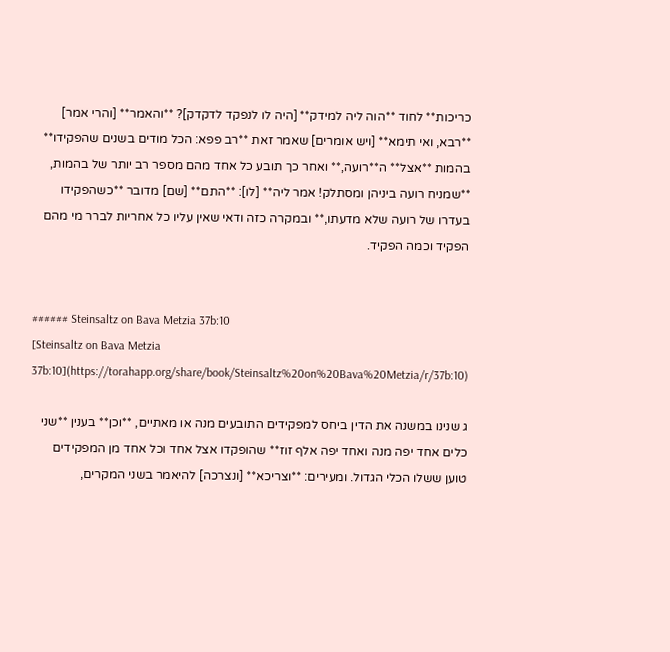כריכות** לחוד **הוה ליה למידק** [היה לו לנפקד לדקדק]? **והאמר** [והרי אמר] **רבא, ואי תימא** [ויש אומרים] שאמר זאת **רב פפא: הכל מודים בשנים שהפקידו** בהמות **אצל** ה**רועה,** ואחר כך תובע כל אחד מהם מספר רב יותר של בהמות, **שמניח רועה ביניהן ומסתלק! אמר ליה** [לו]: **התם** [שם] מדובר **כשהפקידו בעדרו של רועה שלא מדעתו,** ובמקרה כזה ודאי שאין עליו כל אחריות לברר מי מהם הפקיד וכמה הפקיד.


###### Steinsaltz on Bava Metzia 37b:10
[Steinsaltz on Bava Metzia 37b:10](https://torahapp.org/share/book/Steinsaltz%20on%20Bava%20Metzia/r/37b:10)

ג שנינו במשנה את הדין ביחס למפקידים התובעים מנה או מאתיים, **וכן** בענין **שני כלים אחד יפה מנה ואחד יפה אלף זוז** שהופקדו אצל אחד וכל אחד מן המפקידים טוען ששלו הכלי הגדול. ומעירים: **וצריכא** [ונצרכה] להיאמר בשני המקרים,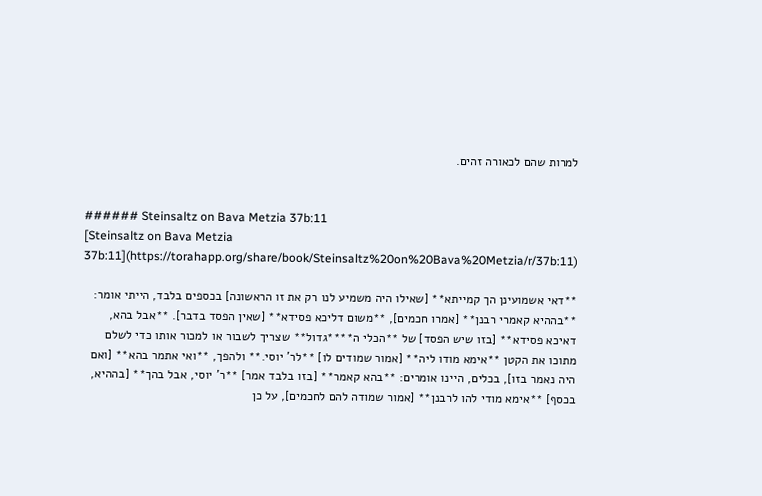למרות שהם לכאורה זהים.


###### Steinsaltz on Bava Metzia 37b:11
[Steinsaltz on Bava Metzia 37b:11](https://torahapp.org/share/book/Steinsaltz%20on%20Bava%20Metzia/r/37b:11)

**דאי אשמועינן הך קמייתא** [שאילו היה משמיע לנו רק את זו הראשונה] בכספים בלבד, הייתי אומר: **בההיא קאמרי רבנן** [אמרו חכמים], **משום דליכא פסידא** [שאין הפסד בדבר]. **אבל בהא, דאיכא פסידא** [בזו שיש הפסד] של **הכלי ה****גדול** שצריך לשבור או למכור אותו כדי לשלם מתוכו את הקטן **אימא מודו ליה** [אמור שמודים לו] **לר' יוסי.** ולהפך, **ואי אתמר בהא** [ואם היה נאמר בזו], בכלים, היינו אומרים: **בהא קאמר** [בזו בלבד אמר] **ר' יוסי, אבל בהך** [בההיא, בכסף] **אימא מודי להו לרבנן** [אמור שמודה להם לחכמים], על כן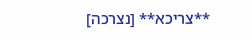**צריכא** [נצרכה]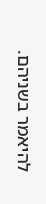להיאמר בשניהם.